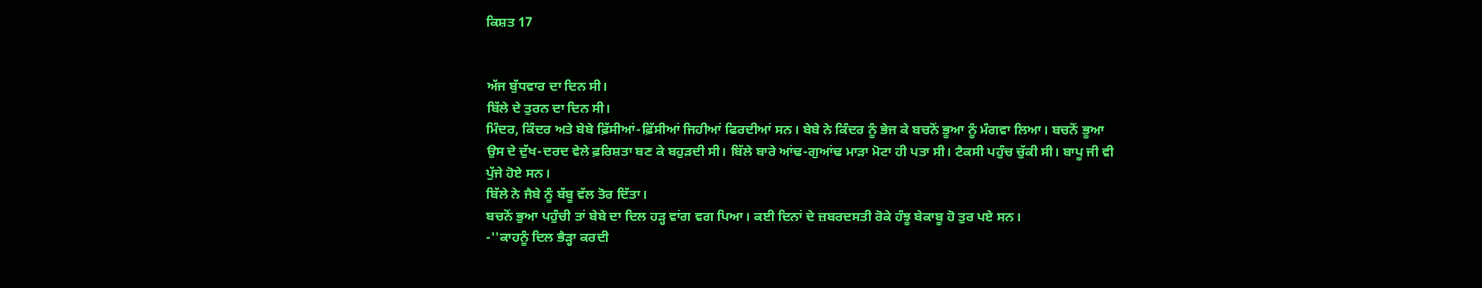ਕਿਸ਼ਤ 17


ਅੱਜ ਬੁੱਧਵਾਰ ਦਾ ਦਿਨ ਸੀ।
ਬਿੱਲੇ ਦੇ ਤੁਰਨ ਦਾ ਦਿਨ ਸੀ।
ਮਿੰਦਰ, ਕਿੰਦਰ ਅਤੇ ਬੇਬੇ ਫ਼ਿੱਸੀਆਂ-ਫ਼ਿੱਸੀਆਂ ਜਿਹੀਆਂ ਫਿਰਦੀਆਂ ਸਨ। ਬੇਬੇ ਨੇ ਕਿੰਦਰ ਨੂੰ ਭੇਜ ਕੇ ਬਚਨੋਂ ਭੂਆ ਨੂੰ ਮੰਗਵਾ ਲਿਆ। ਬਚਨੋਂ ਭੂਆ ਉਸ ਦੇ ਦੁੱਖ-ਦਰਦ ਵੇਲੇ ਫ਼ਰਿਸ਼ਤਾ ਬਣ ਕੇ ਬਹੁੜਦੀ ਸੀ। ਬਿੱਲੇ ਬਾਰੇ ਆਂਢ-ਗੁਆਂਢ ਮਾੜਾ ਮੋਟਾ ਹੀ ਪਤਾ ਸੀ। ਟੈਕਸੀ ਪਹੁੰਚ ਚੁੱਕੀ ਸੀ। ਬਾਪੂ ਜੀ ਵੀ ਪੁੱਜੇ ਹੋਏ ਸਨ।
ਬਿੱਲੇ ਨੇ ਜੈਬੇ ਨੂੰ ਬੱਬੂ ਵੱਲ ਤੋਰ ਦਿੱਤਾ।
ਬਚਨੋਂ ਭੁਆ ਪਹੁੰਚੀ ਤਾਂ ਬੇਬੇ ਦਾ ਦਿਲ ਹੜ੍ਹ ਵਾਂਗ ਵਗ ਪਿਆ। ਕਈ ਦਿਨਾਂ ਦੇ ਜ਼ਬਰਦਸਤੀ ਰੋਕੇ ਹੰਝੂ ਬੇਕਾਬੂ ਹੋ ਤੁਰ ਪਏ ਸਨ।
-''ਕਾਹਨੂੰ ਦਿਲ ਭੈੜ੍ਹਾ ਕਰਦੀ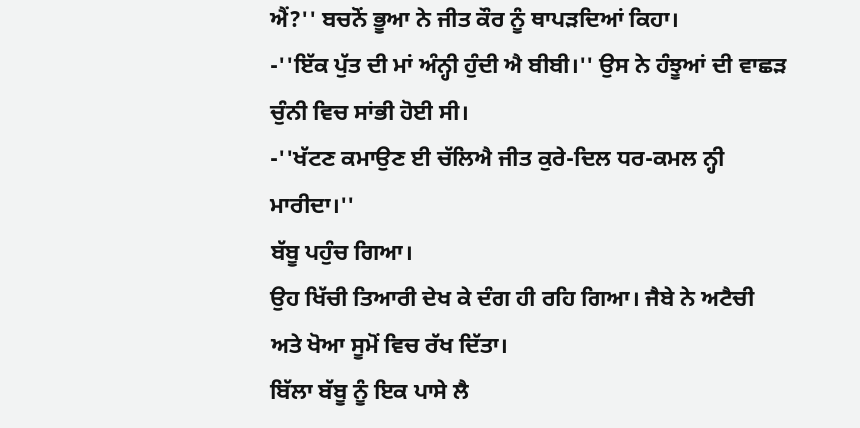ਐਂ?'' ਬਚਨੋਂ ਭੂਆ ਨੇ ਜੀਤ ਕੌਰ ਨੂੰ ਥਾਪੜਦਿਆਂ ਕਿਹਾ।
-''ਇੱਕ ਪੁੱਤ ਦੀ ਮਾਂ ਅੰਨ੍ਹੀ ਹੁੰਦੀ ਐ ਬੀਬੀ।'' ਉਸ ਨੇ ਹੰਝੂਆਂ ਦੀ ਵਾਛੜ ਚੁੰਨੀ ਵਿਚ ਸਾਂਭੀ ਹੋਈ ਸੀ।
-''ਖੱਟਣ ਕਮਾਉਣ ਈ ਚੱਲਿਐ ਜੀਤ ਕੁਰੇ-ਦਿਲ ਧਰ-ਕਮਲ ਨ੍ਹੀ ਮਾਰੀਦਾ।''
ਬੱਬੂ ਪਹੁੰਚ ਗਿਆ।
ਉਹ ਖਿੱਚੀ ਤਿਆਰੀ ਦੇਖ ਕੇ ਦੰਗ ਹੀ ਰਹਿ ਗਿਆ। ਜੈਬੇ ਨੇ ਅਟੈਚੀ ਅਤੇ ਖੋਆ ਸੂਮੋਂ ਵਿਚ ਰੱਖ ਦਿੱਤਾ।
ਬਿੱਲਾ ਬੱਬੂ ਨੂੰ ਇਕ ਪਾਸੇ ਲੈ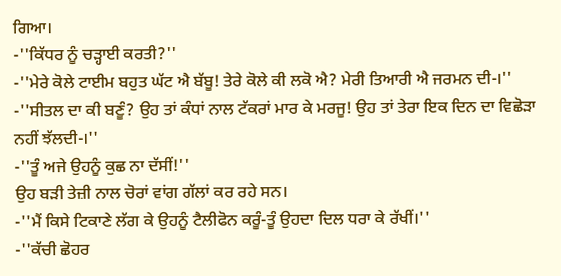ਗਿਆ।
-''ਕਿੱਧਰ ਨੂੰ ਚੜ੍ਹਾਈ ਕਰਤੀ?''
-''ਮੇਰੇ ਕੋਲੇ ਟਾਈਮ ਬਹੁਤ ਘੱਟ ਐ ਬੱਬੂ! ਤੇਰੇ ਕੋਲੇ ਕੀ ਲਕੋ ਐ? ਮੇਰੀ ਤਿਆਰੀ ਐ ਜਰਮਨ ਦੀ-।''
-''ਸੀਤਲ ਦਾ ਕੀ ਬਣੂੰ? ਉਹ ਤਾਂ ਕੰਧਾਂ ਨਾਲ ਟੱਕਰਾਂ ਮਾਰ ਕੇ ਮਰਜੂ! ਉਹ ਤਾਂ ਤੇਰਾ ਇਕ ਦਿਨ ਦਾ ਵਿਛੋੜਾ ਨਹੀਂ ਝੱਲਦੀ-।''
-''ਤੂੰ ਅਜੇ ਉਹਨੂੰ ਕੁਛ ਨਾ ਦੱਸੀਂ!''
ਉਹ ਬੜੀ ਤੇਜ਼ੀ ਨਾਲ ਚੋਰਾਂ ਵਾਂਗ ਗੱਲਾਂ ਕਰ ਰਹੇ ਸਨ।
-''ਮੈਂ ਕਿਸੇ ਟਿਕਾਣੇ ਲੱਗ ਕੇ ਉਹਨੂੰ ਟੈਲੀਫੋਨ ਕਰੂੰ-ਤੂੰ ਉਹਦਾ ਦਿਲ ਧਰਾ ਕੇ ਰੱਖੀਂ।''
-''ਕੱਚੀ ਛੋਹਰ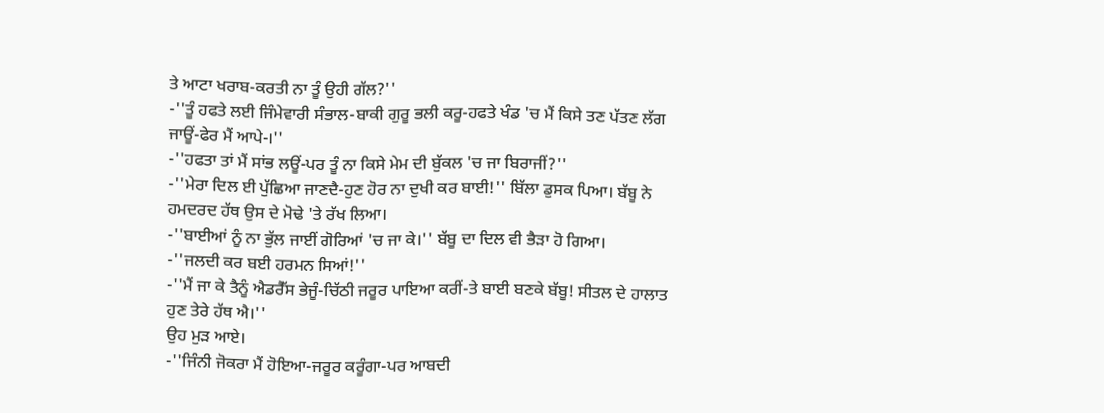ਤੇ ਆਟਾ ਖਰਾਬ-ਕਰਤੀ ਨਾ ਤੂੰ ਉਹੀ ਗੱਲ?''
-''ਤੂੰ ਹਫਤੇ ਲਈ ਜਿੰਮੇਵਾਰੀ ਸੰਭਾਲ-ਬਾਕੀ ਗੁਰੂ ਭਲੀ ਕਰੂ-ਹਫਤੇ ਖੰਡ 'ਚ ਮੈਂ ਕਿਸੇ ਤਣ ਪੱਤਣ ਲੱਗ ਜਾਊਂ-ਫੇਰ ਮੈਂ ਆਪੇ-।''
-''ਹਫਤਾ ਤਾਂ ਮੈਂ ਸਾਂਭ ਲਊਂ-ਪਰ ਤੂੰ ਨਾ ਕਿਸੇ ਮੇਮ ਦੀ ਬੁੱਕਲ 'ਚ ਜਾ ਬਿਰਾਜੀਂ?''
-''ਮੇਰਾ ਦਿਲ ਈ ਪੁੱਛਿਆ ਜਾਣਦੈ-ਹੁਣ ਹੋਰ ਨਾ ਦੁਖੀ ਕਰ ਬਾਈ!'' ਬਿੱਲਾ ਡੁਸਕ ਪਿਆ। ਬੱਬੂ ਨੇ ਹਮਦਰਦ ਹੱਥ ਉਸ ਦੇ ਮੋਢੇ 'ਤੇ ਰੱਖ ਲਿਆ।
-''ਬਾਈਆਂ ਨੂੰ ਨਾ ਭੁੱਲ ਜਾਈਂ ਗੋਰਿਆਂ 'ਚ ਜਾ ਕੇ।'' ਬੱਬੂ ਦਾ ਦਿਲ ਵੀ ਭੈੜਾ ਹੋ ਗਿਆ।
-''ਜਲਦੀ ਕਰ ਬਈ ਹਰਮਨ ਸਿਆਂ!''
-''ਮੈਂ ਜਾ ਕੇ ਤੈਨੂੰ ਐਡਰੈੱਸ ਭੇਜੂੰ-ਚਿੱਠੀ ਜਰੂਰ ਪਾਇਆ ਕਰੀਂ-ਤੇ ਬਾਈ ਬਣਕੇ ਬੱਬੂ! ਸੀਤਲ ਦੇ ਹਾਲਾਤ ਹੁਣ ਤੇਰੇ ਹੱਥ ਐ।''
ਉਹ ਮੁੜ ਆਏ।
-''ਜਿੰਨੀ ਜੋਕਰਾ ਮੈਂ ਹੋਇਆ-ਜਰੂਰ ਕਰੂੰਗਾ-ਪਰ ਆਬਦੀ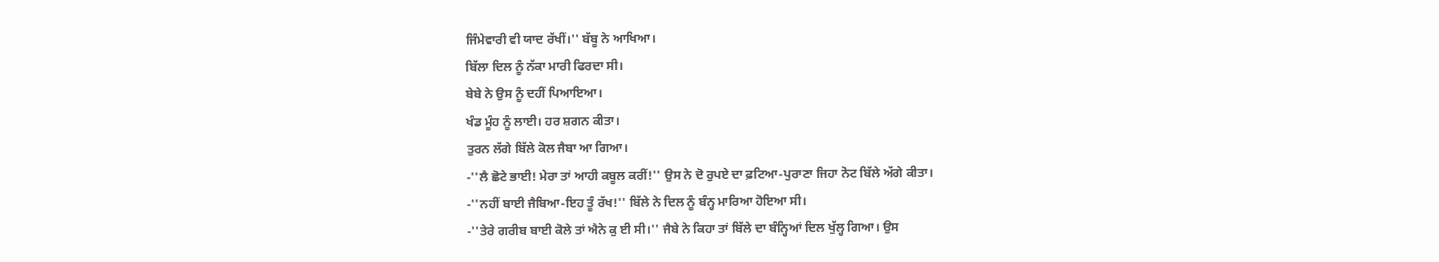ਜਿੰਮੇਵਾਰੀ ਵੀ ਯਾਦ ਰੱਖੀਂ।'' ਬੱਬੂ ਨੇ ਆਖਿਆ।
ਬਿੱਲਾ ਦਿਲ ਨੂੰ ਨੱਕਾ ਮਾਰੀ ਫਿਰਦਾ ਸੀ।
ਬੇਬੇ ਨੇ ਉਸ ਨੂੰ ਦਹੀਂ ਪਿਆਇਆ।
ਖੰਡ ਮੂੰਹ ਨੂੰ ਲਾਈ। ਹਰ ਸ਼ਗਨ ਕੀਤਾ।
ਤੁਰਨ ਲੱਗੇ ਬਿੱਲੇ ਕੋਲ ਜੈਬਾ ਆ ਗਿਆ।
-''ਲੈ ਛੋਟੇ ਭਾਈ! ਮੇਰਾ ਤਾਂ ਆਹੀ ਕਬੂਲ ਕਰੀਂ!'' ਉਸ ਨੇ ਦੋ ਰੁਪਏ ਦਾ ਫ਼ਟਿਆ-ਪੁਰਾਣਾ ਜਿਹਾ ਨੋਟ ਬਿੱਲੇ ਅੱਗੇ ਕੀਤਾ।
-''ਨਹੀਂ ਬਾਈ ਜੈਬਿਆ-ਇਹ ਤੂੰ ਰੱਖ!'' ਬਿੱਲੇ ਨੇ ਦਿਲ ਨੂੰ ਬੰਨ੍ਹ ਮਾਰਿਆ ਹੋਇਆ ਸੀ।
-''ਤੇਰੇ ਗਰੀਬ ਬਾਈ ਕੋਲੇ ਤਾਂ ਐਨੇ ਕੁ ਈ ਸੀ।'' ਜੈਬੇ ਨੇ ਕਿਹਾ ਤਾਂ ਬਿੱਲੇ ਦਾ ਬੰਨ੍ਹਿਆਂ ਦਿਲ ਖੁੱਲ੍ਹ ਗਿਆ। ਉਸ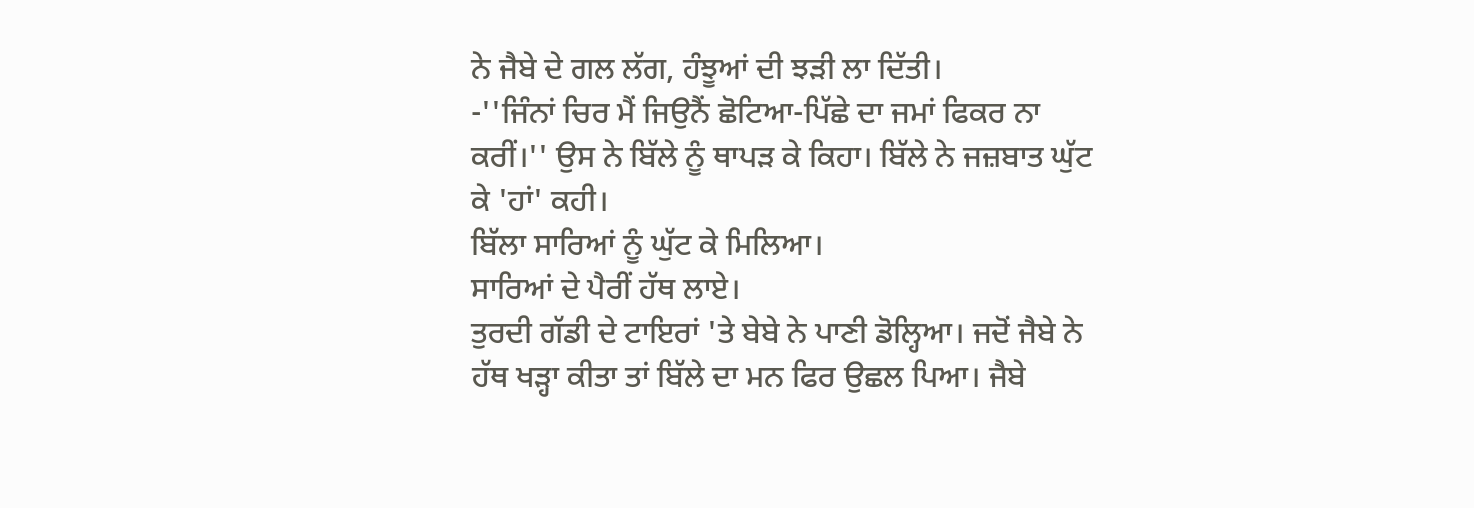ਨੇ ਜੈਬੇ ਦੇ ਗਲ ਲੱਗ, ਹੰਝੂਆਂ ਦੀ ਝੜੀ ਲਾ ਦਿੱਤੀ।
-''ਜਿੰਨਾਂ ਚਿਰ ਮੈਂ ਜਿਉਨੈਂ ਛੋਟਿਆ-ਪਿੱਛੇ ਦਾ ਜਮਾਂ ਫਿਕਰ ਨਾ ਕਰੀਂ।'' ਉਸ ਨੇ ਬਿੱਲੇ ਨੂੰ ਥਾਪੜ ਕੇ ਕਿਹਾ। ਬਿੱਲੇ ਨੇ ਜਜ਼ਬਾਤ ਘੁੱਟ ਕੇ 'ਹਾਂ' ਕਹੀ।
ਬਿੱਲਾ ਸਾਰਿਆਂ ਨੂੰ ਘੁੱਟ ਕੇ ਮਿਲਿਆ।
ਸਾਰਿਆਂ ਦੇ ਪੈਰੀਂ ਹੱਥ ਲਾਏ।
ਤੁਰਦੀ ਗੱਡੀ ਦੇ ਟਾਇਰਾਂ 'ਤੇ ਬੇਬੇ ਨੇ ਪਾਣੀ ਡੋਲ੍ਹਿਆ। ਜਦੋਂ ਜੈਬੇ ਨੇ ਹੱਥ ਖੜ੍ਹਾ ਕੀਤਾ ਤਾਂ ਬਿੱਲੇ ਦਾ ਮਨ ਫਿਰ ਉਛਲ ਪਿਆ। ਜੈਬੇ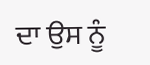ਦਾ ਉਸ ਨੂੰ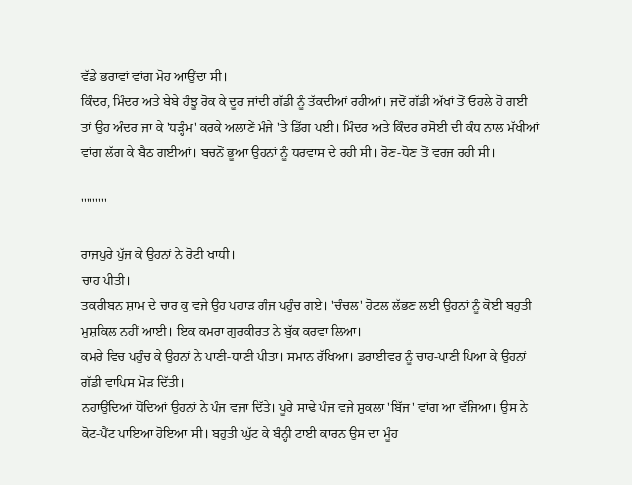ਵੱਡੇ ਭਰਾਵਾਂ ਵਾਂਗ ਮੋਹ ਆਉਂਦਾ ਸੀ।
ਕਿੰਦਰ, ਮਿੰਦਰ ਅਤੇ ਬੇਬੇ ਹੰਝੂ ਰੋਕ ਕੇ ਦੂਰ ਜਾਂਦੀ ਗੱਡੀ ਨੂੰ ਤੱਕਦੀਆਂ ਰਹੀਆਂ। ਜਦੋਂ ਗੱਡੀ ਅੱਖਾਂ ਤੋਂ ਓਹਲੇ ਹੋ ਗਈ ਤਾਂ ਉਹ ਅੰਦਰ ਜਾ ਕੇ 'ਧੜ੍ਹੰਮ' ਕਰਕੇ ਅਲਾਣੇਂ ਮੰਜੇ 'ਤੇ ਡਿੱਗ ਪਈ। ਮਿੰਦਰ ਅਤੇ ਕਿੰਦਰ ਰਸੋਈ ਦੀ ਕੰਧ ਨਾਲ ਮੱਖੀਆਂ ਵਾਂਗ ਲੱਗ ਕੇ ਬੈਠ ਗਈਆਂ। ਬਚਨੋਂ ਭੂਆ ਉਹਨਾਂ ਨੂੰ ਧਰਵਾਸ ਦੇ ਰਹੀ ਸੀ। ਰੋਣ-ਧੋਣ ਤੋਂ ਵਰਜ ਰਹੀ ਸੀ।

'''''''''

ਰਾਜਪੁਰੇ ਪੁੱਜ ਕੇ ਉਹਨਾਂ ਨੇ ਰੋਟੀ ਖਾਧੀ।
ਚਾਹ ਪੀਤੀ।
ਤਕਰੀਬਨ ਸ਼ਾਮ ਦੇ ਚਾਰ ਕੁ ਵਜੇ ਉਹ ਪਹਾੜ ਗੰਜ ਪਹੁੰਚ ਗਏ। 'ਚੰਚਲ' ਹੋਟਲ ਲੱਭਣ ਲਈ ਉਹਨਾਂ ਨੂੰ ਕੋਈ ਬਹੁਤੀ ਮੁਸ਼ਕਿਲ ਨਹੀਂ ਆਈ। ਇਕ ਕਮਰਾ ਗੁਰਕੀਰਤ ਨੇ ਬੁੱਕ ਕਰਵਾ ਲਿਆ।
ਕਮਰੇ ਵਿਚ ਪਹੁੰਚ ਕੇ ਉਹਨਾਂ ਨੇ ਪਾਣੀ-ਧਾਣੀ ਪੀਤਾ। ਸਮਾਨ ਰੱਖਿਆ। ਡਰਾਈਵਰ ਨੂੰ ਚਾਹ-ਪਾਣੀ ਪਿਆ ਕੇ ਉਹਨਾਂ ਗੱਡੀ ਵਾਪਿਸ ਮੋੜ ਦਿੱਤੀ।
ਨਹਾਉਂਦਿਆਂ ਧੋਂਦਿਆਂ ਉਹਨਾਂ ਨੇ ਪੰਜ ਵਜਾ ਦਿੱਤੇ। ਪੂਰੇ ਸਾਢੇ ਪੰਜ ਵਜੇ ਸ਼ੁਕਲਾ 'ਬਿੱਜ' ਵਾਂਗ ਆ ਵੱਜਿਆ। ਉਸ ਨੇ ਕੋਟ-ਪੈਂਟ ਪਾਇਆ ਹੋਇਆ ਸੀ। ਬਹੁਤੀ ਘੁੱਟ ਕੇ ਬੰਨ੍ਹੀ ਟਾਈ ਕਾਰਨ ਉਸ ਦਾ ਮੂੰਹ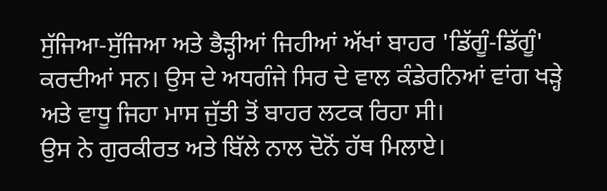ਸੁੱਜਿਆ-ਸੁੱਜਿਆ ਅਤੇ ਭੈੜ੍ਹੀਆਂ ਜਿਹੀਆਂ ਅੱਖਾਂ ਬਾਹਰ 'ਡਿੱਗੂੰ-ਡਿੱਗੂੰ' ਕਰਦੀਆਂ ਸਨ। ਉਸ ਦੇ ਅਧਗੰਜੇ ਸਿਰ ਦੇ ਵਾਲ ਕੰਡੇਰਨਿਆਂ ਵਾਂਗ ਖੜ੍ਹੇ ਅਤੇ ਵਾਧੂ ਜਿਹਾ ਮਾਸ ਜੁੱਤੀ ਤੋਂ ਬਾਹਰ ਲਟਕ ਰਿਹਾ ਸੀ।
ਉਸ ਨੇ ਗੁਰਕੀਰਤ ਅਤੇ ਬਿੱਲੇ ਨਾਲ ਦੋਨੋਂ ਹੱਥ ਮਿਲਾਏ।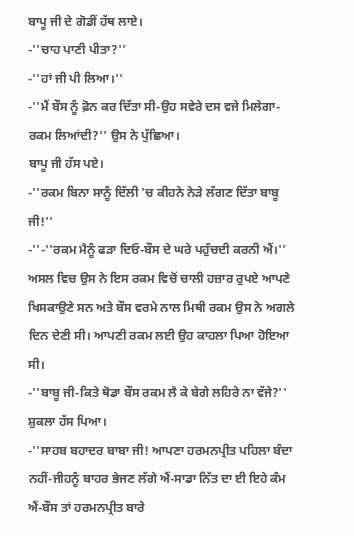ਬਾਪੂ ਜੀ ਦੇ ਗੋਡੀਂ ਹੱਥ ਲਾਏ।
-''ਚਾਹ ਪਾਣੀ ਪੀਤਾ?''
-''ਹਾਂ ਜੀ ਪੀ ਲਿਆ।''
-''ਮੈਂ ਬੌਸ ਨੂੰ ਫ਼ੋਨ ਕਰ ਦਿੱਤਾ ਸੀ-ਉਹ ਸਵੇਰੇ ਦਸ ਵਜੇ ਮਿਲੇਗਾ-ਰਕਮ ਲਿਆਂਦੀ?'' ਉਸ ਨੇ ਪੁੱਛਿਆ।
ਬਾਪੂ ਜੀ ਹੱਸ ਪਏ।
-''ਰਕਮ ਬਿਨਾ ਸਾਨੂੰ ਦਿੱਲੀ 'ਚ ਕੀਹਨੇ ਨੇੜੇ ਲੱਗਣ ਦਿੱਤਾ ਬਾਬੂ ਜੀ!''
-''-''ਰਕਮ ਮੈਨੂੰ ਫੜਾ ਦਿਓ-ਬੌਸ ਦੇ ਘਰੇ ਪਹੁੰਚਦੀ ਕਰਨੀ ਐਂ।''
ਅਸਲ ਵਿਚ ਉਸ ਨੇ ਇਸ ਰਕਮ ਵਿਚੋਂ ਚਾਲੀ ਹਜ਼ਾਰ ਰੁਪਏ ਆਪਣੇ ਖਿਸਕਾਉਣੇ ਸਨ ਅਤੇ ਬੌਸ ਵਰਮੇ ਨਾਲ ਮਿਥੀ ਰਕਮ ਉਸ ਨੇ ਅਗਲੇ ਦਿਨ ਦੇਣੀ ਸੀ। ਆਪਣੀ ਰਕਮ ਲਈ ਉਹ ਕਾਹਲਾ ਪਿਆ ਹੋਇਆ ਸੀ।
-''ਬਾਬੂ ਜੀ-ਕਿਤੇ ਥੋਡਾ ਬੌਸ ਰਕਮ ਲੈ ਕੇ ਬੇਗੇ ਲਹਿਰੇ ਨਾ ਵੱਜੇ?''
ਸ਼ੁਕਲਾ ਹੱਸ ਪਿਆ।
-''ਸਾਹਬ ਬਹਾਦਰ ਬਾਬਾ ਜੀ! ਆਪਣਾ ਹਰਮਨਪ੍ਰੀਤ ਪਹਿਲਾ ਬੰਦਾ ਨਹੀਂ-ਜੀਹਨੂੰ ਬਾਹਰ ਭੇਜਣ ਲੱਗੇ ਐਂ-ਸਾਡਾ ਨਿੱਤ ਦਾ ਈ ਇਹੇ ਕੰਮ ਐਂ-ਬੌਸ ਤਾਂ ਹਰਮਨਪ੍ਰੀਤ ਬਾਰੇ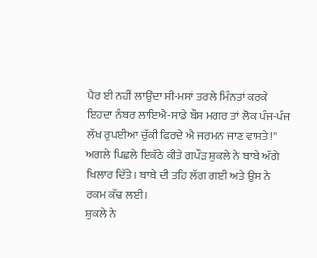ਪੈਰ ਈ ਨਹੀਂ ਲਾਉਂਦਾ ਸੀ-ਮਸਾਂ ਤਰਲੇ ਮਿੰਨਤਾਂ ਕਰਕੇ ਇਹਦਾ ਨੰਬਰ ਲਾਇਐ-ਸਾਡੇ ਬੌਸ ਮਗਰ ਤਾਂ ਲੋਕ ਪੰਜ-ਪੰਜ ਲੱਖ ਰੁਪਈਆ ਚੁੱਕੀ ਫਿਰਦੇ ਐ ਜਰਮਨ ਜਾਣ ਵਾਸਤੇ!'' ਅਗਲੇ ਪਿਛਲੇ ਇਕੱਠੇ ਕੀਤੇ ਗਪੌੜ ਸ਼ੁਕਲੇ ਨੇ ਬਾਬੇ ਅੱਗੇ ਖਿਲਾਰ ਦਿੱਤੇ। ਬਾਬੇ ਦੀ ਤਹਿ ਲੱਗ ਗਈ ਅਤੇ ਉਸ ਨੇ ਰਕਮ ਕੱਢ ਲਈ।
ਸ਼ੁਕਲੇ ਨੇ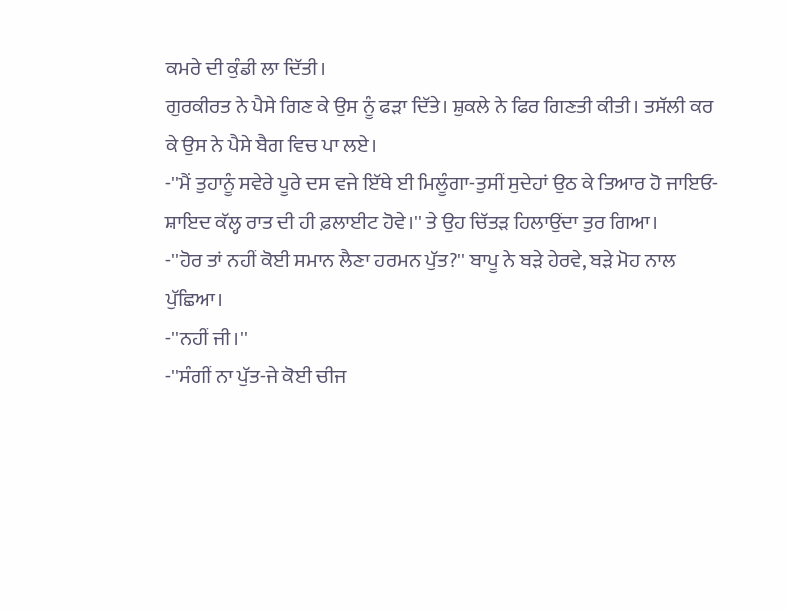ਕਮਰੇ ਦੀ ਕੁੰਡੀ ਲਾ ਦਿੱਤੀ।
ਗੁਰਕੀਰਤ ਨੇ ਪੈਸੇ ਗਿਣ ਕੇ ਉਸ ਨੂੰ ਫੜਾ ਦਿੱਤੇ। ਸ਼ੁਕਲੇ ਨੇ ਫਿਰ ਗਿਣਤੀ ਕੀਤੀ। ਤਸੱਲੀ ਕਰ ਕੇ ਉਸ ਨੇ ਪੈਸੇ ਬੈਗ ਵਿਚ ਪਾ ਲਏ।
-''ਮੈਂ ਤੁਹਾਨੂੰ ਸਵੇਰੇ ਪੂਰੇ ਦਸ ਵਜੇ ਇੱਥੇ ਈ ਮਿਲੂੰਗਾ-ਤੁਸੀਂ ਸੁਦੇਹਾਂ ਉਠ ਕੇ ਤਿਆਰ ਹੋ ਜਾਇਓ-ਸ਼ਾਇਦ ਕੱਲ੍ਹ ਰਾਤ ਦੀ ਹੀ ਫ਼ਲਾਈਟ ਹੋਵੇ।'' ਤੇ ਉਹ ਚਿੱਤੜ ਹਿਲਾਉਂਦਾ ਤੁਰ ਗਿਆ।
-''ਹੋਰ ਤਾਂ ਨਹੀਂ ਕੋਈ ਸਮਾਨ ਲੈਣਾ ਹਰਮਨ ਪੁੱਤ?'' ਬਾਪੂ ਨੇ ਬੜੇ ਹੇਰਵੇ, ਬੜੇ ਮੋਹ ਨਾਲ ਪੁੱਛਿਆ।
-''ਨਹੀਂ ਜੀ।''
-''ਸੰਗੀਂ ਨਾ ਪੁੱਤ-ਜੇ ਕੋਈ ਚੀਜ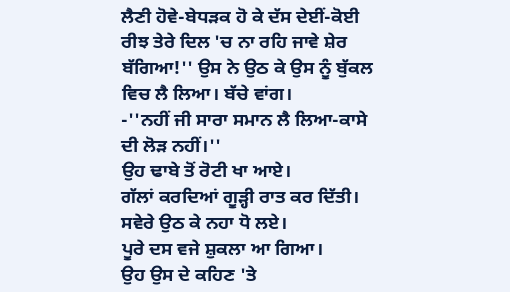ਲੈਣੀ ਹੋਵੇ-ਬੇਧੜਕ ਹੋ ਕੇ ਦੱਸ ਦੇਈਂ-ਕੋਈ ਰੀਝ ਤੇਰੇ ਦਿਲ 'ਚ ਨਾ ਰਹਿ ਜਾਵੇ ਸ਼ੇਰ ਬੱਗਿਆ!'' ਉਸ ਨੇ ਉਠ ਕੇ ਉਸ ਨੂੰ ਬੁੱਕਲ ਵਿਚ ਲੈ ਲਿਆ। ਬੱਚੇ ਵਾਂਗ।
-''ਨਹੀਂ ਜੀ ਸਾਰਾ ਸਮਾਨ ਲੈ ਲਿਆ-ਕਾਸੇ ਦੀ ਲੋੜ ਨਹੀਂ।''
ਉਹ ਢਾਬੇ ਤੋਂ ਰੋਟੀ ਖਾ ਆਏ।
ਗੱਲਾਂ ਕਰਦਿਆਂ ਗੂੜ੍ਹੀ ਰਾਤ ਕਰ ਦਿੱਤੀ।
ਸਵੇਰੇ ਉਠ ਕੇ ਨਹਾ ਧੋ ਲਏ।
ਪੂਰੇ ਦਸ ਵਜੇ ਸ਼ੁਕਲਾ ਆ ਗਿਆ।
ਉਹ ਉਸ ਦੇ ਕਹਿਣ 'ਤੇ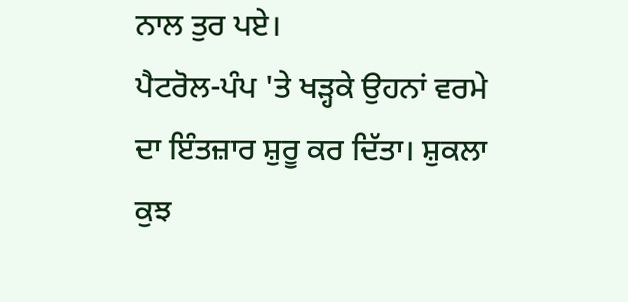ਨਾਲ ਤੁਰ ਪਏ।
ਪੈਟਰੋਲ-ਪੰਪ 'ਤੇ ਖੜ੍ਹਕੇ ਉਹਨਾਂ ਵਰਮੇ ਦਾ ਇੰਤਜ਼ਾਰ ਸ਼ੁਰੂ ਕਰ ਦਿੱਤਾ। ਸ਼ੁਕਲਾ ਕੁਝ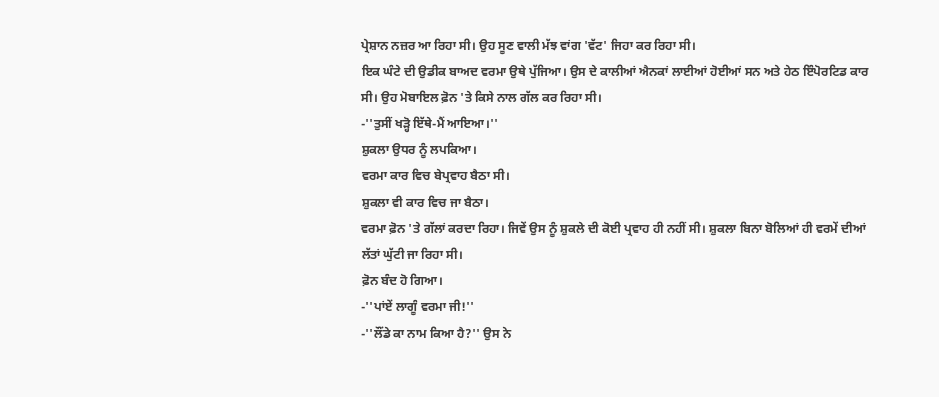ਪ੍ਰੇਸ਼ਾਨ ਨਜ਼ਰ ਆ ਰਿਹਾ ਸੀ। ਉਹ ਸੂਣ ਵਾਲੀ ਮੱਝ ਵਾਂਗ 'ਵੱਟ' ਜਿਹਾ ਕਰ ਰਿਹਾ ਸੀ।
ਇਕ ਘੰਟੇ ਦੀ ਉਡੀਕ ਬਾਅਦ ਵਰਮਾ ਉਥੇ ਪੁੱਜਿਆ। ਉਸ ਦੇ ਕਾਲੀਆਂ ਐਨਕਾਂ ਲਾਈਆਂ ਹੋਈਆਂ ਸਨ ਅਤੇ ਹੇਠ ਇੰਪੋਰਟਿਡ ਕਾਰ ਸੀ। ਉਹ ਮੋਬਾਇਲ ਫ਼ੋਨ 'ਤੇ ਕਿਸੇ ਨਾਲ ਗੱਲ ਕਰ ਰਿਹਾ ਸੀ।
-''ਤੁਸੀਂ ਖੜ੍ਹੋ ਇੱਥੇ-ਮੈਂ ਆਇਆ।''
ਸ਼ੁਕਲਾ ਉਧਰ ਨੂੰ ਲਪਕਿਆ।
ਵਰਮਾ ਕਾਰ ਵਿਚ ਬੇਪ੍ਰਵਾਹ ਬੈਠਾ ਸੀ।
ਸ਼ੁਕਲਾ ਵੀ ਕਾਰ ਵਿਚ ਜਾ ਬੈਠਾ।
ਵਰਮਾ ਫ਼ੋਨ 'ਤੇ ਗੱਲਾਂ ਕਰਦਾ ਰਿਹਾ। ਜਿਵੇਂ ਉਸ ਨੂੰ ਸ਼ੁਕਲੇ ਦੀ ਕੋਈ ਪ੍ਰਵਾਹ ਹੀ ਨਹੀਂ ਸੀ। ਸ਼ੁਕਲਾ ਬਿਨਾ ਬੋਲਿਆਂ ਹੀ ਵਰਮੇਂ ਦੀਆਂ ਲੱਤਾਂ ਘੁੱਟੀ ਜਾ ਰਿਹਾ ਸੀ।
ਫ਼ੋਨ ਬੰਦ ਹੋ ਗਿਆ।
-''ਪਾਂਏਂ ਲਾਗੂੰ ਵਰਮਾ ਜੀ!''
-''ਲੌਂਡੇ ਕਾ ਨਾਮ ਕਿਆ ਹੈ?'' ਉਸ ਨੇ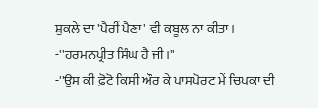ਸ਼ੁਕਲੇ ਦਾ 'ਪੈਰੀਂ ਪੈਣਾ' ਵੀ ਕਬੂਲ ਨਾ ਕੀਤਾ।
-''ਹਰਮਨਪ੍ਰੀਤ ਸਿੰਘ ਹੈ ਜੀ।''
-''ਉਸ ਕੀ ਫ਼ੋਟੋ ਕਿਸੀ ਔਰ ਕੇ ਪਾਸਪੋਰਟ ਮੇਂ ਚਿਪਕਾ ਦੀ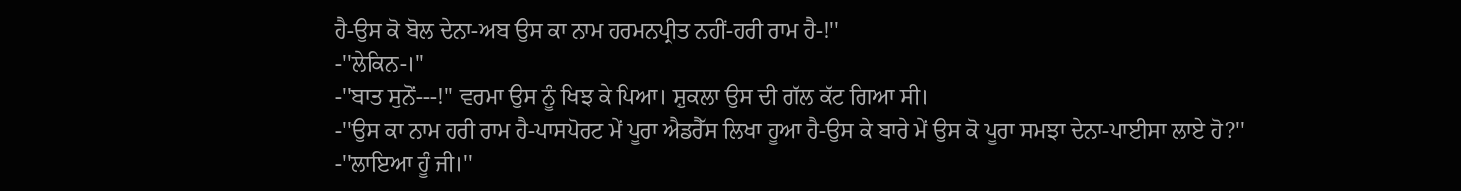ਹੈ-ਉਸ ਕੋ ਬੋਲ ਦੇਨਾ-ਅਬ ਉਸ ਕਾ ਨਾਮ ਹਰਮਨਪ੍ਰੀਤ ਨਹੀਂ-ਹਰੀ ਰਾਮ ਹੈ-!''
-''ਲੇਕਿਨ-।''
-''ਬਾਤ ਸੁਨੋਂ---!'' ਵਰਮਾ ਉਸ ਨੂੰ ਖਿਝ ਕੇ ਪਿਆ। ਸ਼ੁਕਲਾ ਉਸ ਦੀ ਗੱਲ ਕੱਟ ਗਿਆ ਸੀ।
-''ਉਸ ਕਾ ਨਾਮ ਹਰੀ ਰਾਮ ਹੈ-ਪਾਸਪੋਰਟ ਮੇਂ ਪੂਰਾ ਐਡਰੈੱਸ ਲਿਖਾ ਹੂਆ ਹੈ-ਉਸ ਕੇ ਬਾਰੇ ਮੇਂ ਉਸ ਕੋ ਪੂਰਾ ਸਮਝਾ ਦੇਨਾ-ਪਾਈਸਾ ਲਾਏ ਹੋ?''
-''ਲਾਇਆ ਹੂੰ ਜੀ।''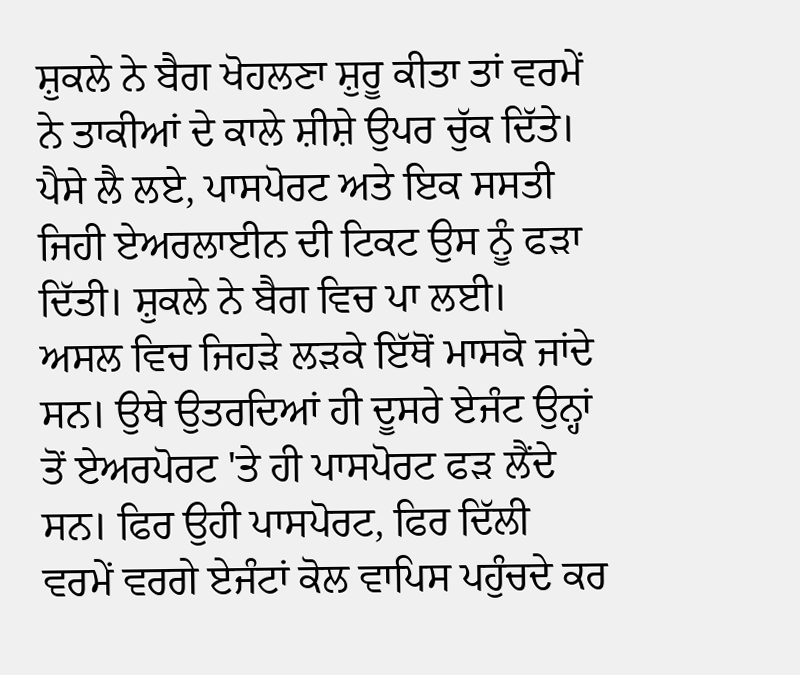ਸ਼ੁਕਲੇ ਨੇ ਬੈਗ ਖੋਹਲਣਾ ਸ਼ੁਰੂ ਕੀਤਾ ਤਾਂ ਵਰਮੇਂ ਨੇ ਤਾਕੀਆਂ ਦੇ ਕਾਲੇ ਸ਼ੀਸ਼ੇ ਉਪਰ ਚੁੱਕ ਦਿੱਤੇ। ਪੈਸੇ ਲੈ ਲਏ, ਪਾਸਪੋਰਟ ਅਤੇ ਇਕ ਸਸਤੀ ਜਿਹੀ ਏਅਰਲਾਈਨ ਦੀ ਟਿਕਟ ਉਸ ਨੂੰ ਫੜਾ ਦਿੱਤੀ। ਸ਼ੁਕਲੇ ਨੇ ਬੈਗ ਵਿਚ ਪਾ ਲਈ।
ਅਸਲ ਵਿਚ ਜਿਹੜੇ ਲੜਕੇ ਇੱਥੋਂ ਮਾਸਕੋ ਜਾਂਦੇ ਸਨ। ਉਥੇ ਉਤਰਦਿਆਂ ਹੀ ਦੂਸਰੇ ਏਜੰਟ ਉਨ੍ਹਾਂ ਤੋਂ ਏਅਰਪੋਰਟ 'ਤੇ ਹੀ ਪਾਸਪੋਰਟ ਫੜ ਲੈਂਦੇ ਸਨ। ਫਿਰ ਉਹੀ ਪਾਸਪੋਰਟ, ਫਿਰ ਦਿੱਲੀ ਵਰਮੇਂ ਵਰਗੇ ਏਜੰਟਾਂ ਕੋਲ ਵਾਪਿਸ ਪਹੁੰਚਦੇ ਕਰ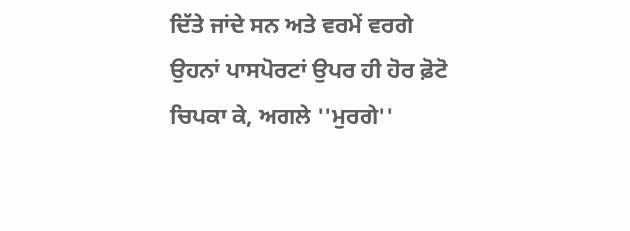ਦਿੱਤੇ ਜਾਂਦੇ ਸਨ ਅਤੇ ਵਰਮੇਂ ਵਰਗੇ ਉਹਨਾਂ ਪਾਸਪੋਰਟਾਂ ਉਪਰ ਹੀ ਹੋਰ ਫ਼ੋਟੋ ਚਿਪਕਾ ਕੇ, ਅਗਲੇ ''ਮੁਰਗੇ''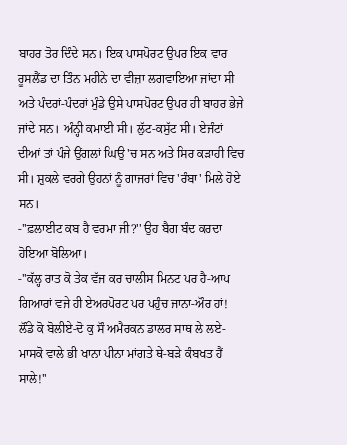ਬਾਹਰ ਤੋਰ ਦਿੰਦੇ ਸਨ। ਇਕ ਪਾਸਪੋਰਟ ਉਪਰ ਇਕ ਵਾਰ ਰੂਸਲੈਂਡ ਦਾ ਤਿੰਨ ਮਹੀਨੇ ਦਾ ਵੀਜ਼ਾ ਲਗਵਾਇਆ ਜਾਂਦਾ ਸੀ ਅਤੇ ਪੰਦਰਾਂ-ਪੰਦਰਾਂ ਮੁੰਡੇ ਉਸੇ ਪਾਸਪੋਰਟ ਉਪਰ ਹੀ ਬਾਹਰ ਭੇਜੇ ਜਾਂਦੇ ਸਨ। ਅੰਨ੍ਹੀ ਕਮਾਈ ਸੀ। ਲੁੱਟ-ਕਸੁੱਟ ਸੀ। ਏਜੰਟਾਂ ਦੀਆਂ ਤਾਂ ਪੰਜੇ ਉਂਗਲਾਂ ਘਿਉ 'ਚ ਸਨ ਅਤੇ ਸਿਰ ਕੜਾਹੀ ਵਿਚ ਸੀ। ਸ਼ੁਕਲੇ ਵਰਗੇ ਉਹਨਾਂ ਨੂੰ ਗਾਜਰਾਂ ਵਿਚ 'ਰੰਬਾ' ਮਿਲੇ ਹੋਏ ਸਨ।
-''ਫ਼ਲਾਈਟ ਕਬ ਹੈ ਵਰਮਾ ਜੀ?'' ਉਹ ਬੈਗ ਬੰਦ ਕਰਦਾ ਹੋਇਆ ਬੋਲਿਆ।
-''ਕੱਲ੍ਹ ਰਾਤ ਕੋ ਤੇਕ ਵੱਜ ਕਰ ਚਾਲੀਸ ਮਿਨਟ ਪਰ ਹੈ-ਆਪ ਗਿਆਰਾਂ ਵਜੇ ਹੀ ਏਅਰਪੋਰਟ ਪਰ ਪਹੁੰਚ ਜਾਨਾ-ਔਰ ਹਾਂ! ਲੌਂਡੇ ਕੋ ਬੋਲੀਏ-ਦੋ ਕੁ ਸੌ ਅਮੈਰਕਨ ਡਾਲਰ ਸਾਥ ਲੇ ਲਏ-ਮਾਸਕੋ ਵਾਲੇ ਭੀ ਖਾਨਾ ਪੀਨਾ ਮਾਂਗਤੇ ਥੇ-ਬੜੇ ਕੰਬਖਤ ਹੈਂ ਸਾਲੇ!''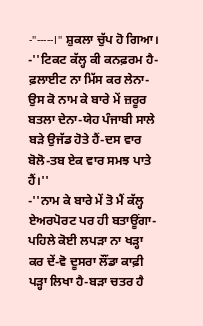-''-----।'' ਸ਼ੁਕਲਾ ਚੁੱਪ ਹੋ ਗਿਆ।
-''ਟਿਕਟ ਕੱਲ੍ਹ ਕੀ ਕਨਫ਼ਰਮ ਹੈ-ਫ਼ਲਾਈਟ ਨਾ ਮਿੱਸ ਕਰ ਲੇਨਾ-ਉਸ ਕੋ ਨਾਮ ਕੇ ਬਾਰੇ ਮੇਂ ਜ਼ਰੂਰ ਬਤਲਾ ਦੇਨਾ-ਯੇਹ ਪੰਜਾਬੀ ਸਾਲੇ ਬੜੇ ਉਜੱਡ ਹੋਤੇ ਹੈਂ-ਦਸ ਵਾਰ ਬੋਲੋ-ਤਬ ਏਕ ਵਾਰ ਸਮਝ ਪਾਤੇ ਹੈਂ।''
-''ਨਾਮ ਕੇ ਬਾਰੇ ਮੇਂ ਤੋ ਮੈਂ ਕੱਲ੍ਹ ਏਅਰਪੋਰਟ ਪਰ ਹੀ ਬਤਾਊਂਗਾ-ਪਹਿਲੇ ਕੋਈ ਲਪੜਾ ਨਾ ਖੜ੍ਹਾ ਕਰ ਦੇਂ-ਵੋ ਦੂਸਰਾ ਲੌਂਡਾ ਕਾਫ਼ੀ ਪੜ੍ਹਾ ਲਿਖਾ ਹੈ-ਬੜਾ ਚਤਰ ਹੈ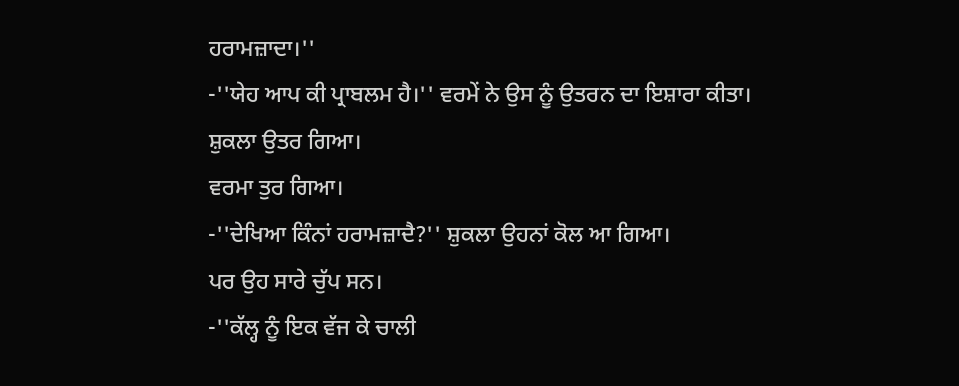ਹਰਾਮਜ਼ਾਦਾ।''
-''ਯੇਹ ਆਪ ਕੀ ਪ੍ਰਾਬਲਮ ਹੈ।'' ਵਰਮੇਂ ਨੇ ਉਸ ਨੂੰ ਉਤਰਨ ਦਾ ਇਸ਼ਾਰਾ ਕੀਤਾ।
ਸ਼ੁਕਲਾ ਉਤਰ ਗਿਆ।
ਵਰਮਾ ਤੁਰ ਗਿਆ।
-''ਦੇਖਿਆ ਕਿੰਨਾਂ ਹਰਾਮਜ਼ਾਦੈ?'' ਸ਼ੁਕਲਾ ਉਹਨਾਂ ਕੋਲ ਆ ਗਿਆ।
ਪਰ ਉਹ ਸਾਰੇ ਚੁੱਪ ਸਨ।
-''ਕੱਲ੍ਹ ਨੂੰ ਇਕ ਵੱਜ ਕੇ ਚਾਲੀ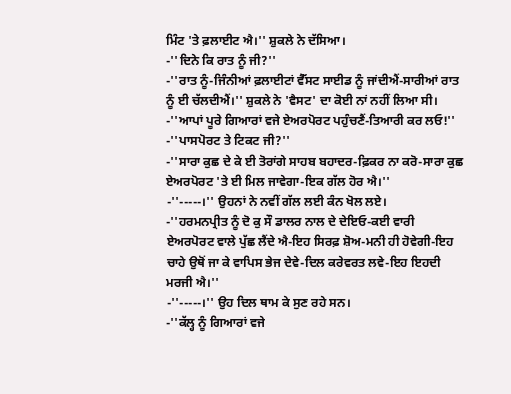ਮਿੰਟ 'ਤੇ ਫ਼ਲਾਈਟ ਐ।'' ਸ਼ੁਕਲੇ ਨੇ ਦੱਸਿਆ।
-''ਦਿਨੇ ਕਿ ਰਾਤ ਨੂੰ ਜੀ?''
-''ਰਾਤ ਨੂੰ-ਜਿੰਨੀਆਂ ਫ਼ਲਾਈਟਾਂ ਵੈੱਸਟ ਸਾਈਡ ਨੂੰ ਜਾਂਦੀਐਂ-ਸਾਰੀਆਂ ਰਾਤ ਨੂੰ ਈ ਚੱਲਦੀਐਂ।'' ਸ਼ੁਕਲੇ ਨੇ 'ਵੈਸਟ' ਦਾ ਕੋਈ ਨਾਂ ਨਹੀਂ ਲਿਆ ਸੀ।
-''ਆਪਾਂ ਪੂਰੇ ਗਿਆਰਾਂ ਵਜੇ ਏਅਰਪੋਰਟ ਪਹੁੰਚਣੈਂ-ਤਿਆਰੀ ਕਰ ਲਓ!''
-''ਪਾਸਪੋਰਟ ਤੇ ਟਿਕਟ ਜੀ?''
-''ਸਾਰਾ ਕੁਛ ਦੇ ਕੇ ਈ ਤੋਰਾਂਗੇ ਸਾਹਬ ਬਹਾਦਰ-ਫ਼ਿਕਰ ਨਾ ਕਰੋ-ਸਾਰਾ ਕੁਛ ਏਅਰਪੋਰਟ 'ਤੇ ਈ ਮਿਲ ਜਾਵੇਗਾ-ਇਕ ਗੱਲ ਹੋਰ ਐ।''
-''-----।'' ਉਹਨਾਂ ਨੇ ਨਵੀਂ ਗੱਲ ਲਈ ਕੰਨ ਖੋਲ ਲਏ।
-''ਹਰਮਨਪ੍ਰੀਤ ਨੂੰ ਦੋ ਕੁ ਸੌ ਡਾਲਰ ਨਾਲ ਦੇ ਦੇਇਓ-ਕਈ ਵਾਰੀ ਏਅਰਪੋਰਟ ਵਾਲੇ ਪੁੱਛ ਲੈਂਦੇ ਐ-ਇਹ ਸਿਰਫ਼ ਸ਼ੋਅ-ਮਨੀ ਹੀ ਹੋਵੇਗੀ-ਇਹ ਚਾਹੇ ਉਥੋਂ ਜਾ ਕੇ ਵਾਪਿਸ ਭੇਜ ਦੇਵੇ-ਦਿਲ ਕਰੇਵਰਤ ਲਵੇ-ਇਹ ਇਹਦੀ ਮਰਜੀ ਐ।''
-''-----।'' ਉਹ ਦਿਲ ਥਾਮ ਕੇ ਸੁਣ ਰਹੇ ਸਨ।
-''ਕੱਲ੍ਹ ਨੂੰ ਗਿਆਰਾਂ ਵਜੇ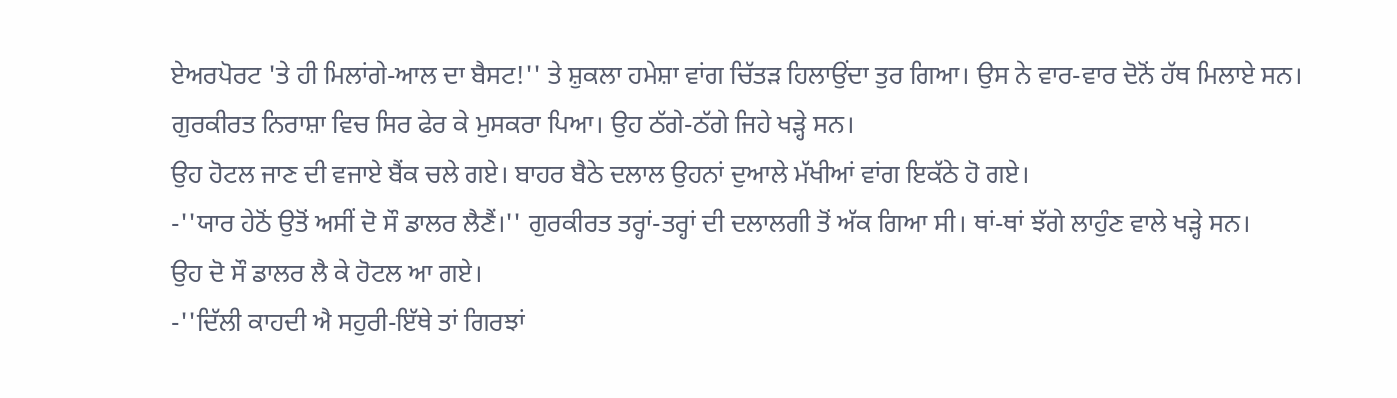ਏਅਰਪੋਰਟ 'ਤੇ ਹੀ ਮਿਲਾਂਗੇ-ਆਲ ਦਾ ਬੈਸਟ!'' ਤੇ ਸ਼ੁਕਲਾ ਹਮੇਸ਼ਾ ਵਾਂਗ ਚਿੱਤੜ ਹਿਲਾਉਂਦਾ ਤੁਰ ਗਿਆ। ਉਸ ਨੇ ਵਾਰ-ਵਾਰ ਦੋਨੋਂ ਹੱਥ ਮਿਲਾਏ ਸਨ।
ਗੁਰਕੀਰਤ ਨਿਰਾਸ਼ਾ ਵਿਚ ਸਿਰ ਫੇਰ ਕੇ ਮੁਸਕਰਾ ਪਿਆ। ਉਹ ਠੱਗੇ-ਠੱਗੇ ਜਿਹੇ ਖੜ੍ਹੇ ਸਨ।
ਉਹ ਹੋਟਲ ਜਾਣ ਦੀ ਵਜਾਏ ਬੈਂਕ ਚਲੇ ਗਏ। ਬਾਹਰ ਬੈਠੇ ਦਲਾਲ ਉਹਨਾਂ ਦੁਆਲੇ ਮੱਖੀਆਂ ਵਾਂਗ ਇਕੱਠੇ ਹੋ ਗਏ।
-''ਯਾਰ ਹੇਠੋਂ ਉਤੋਂ ਅਸੀਂ ਦੋ ਸੌ ਡਾਲਰ ਲੈਣੈਂ।'' ਗੁਰਕੀਰਤ ਤਰ੍ਹਾਂ-ਤਰ੍ਹਾਂ ਦੀ ਦਲਾਲਗੀ ਤੋਂ ਅੱਕ ਗਿਆ ਸੀ। ਥਾਂ-ਥਾਂ ਝੱਗੇ ਲਾਹੁੰਣ ਵਾਲੇ ਖੜ੍ਹੇ ਸਨ।
ਉਹ ਦੋ ਸੌ ਡਾਲਰ ਲੈ ਕੇ ਹੋਟਲ ਆ ਗਏ।
-''ਦਿੱਲੀ ਕਾਹਦੀ ਐ ਸਹੁਰੀ-ਇੱਥੇ ਤਾਂ ਗਿਰਝਾਂ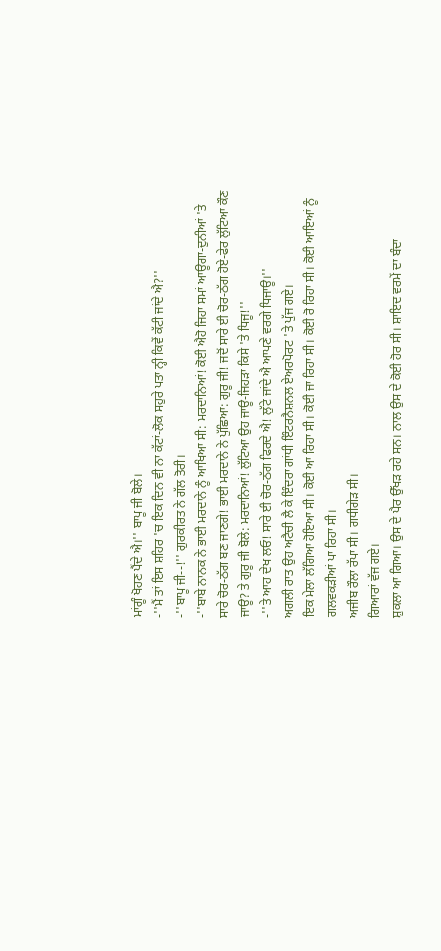ਮਾਂਗੂੰ ਖੋਹਣ ਪੈਂਦੇ ਐ।'' ਬਾਪੂ ਜੀ ਬੋਲੇ।
-''ਮੈਂ ਤਾਂ ਇਸ ਸ਼ਹਿਰ 'ਚ ਇਕ ਦਿਨ ਵੀ ਨਾ ਕੱਟਾਂ-ਲੋਕ ਸਹੁਰੇ ਪਤਾ ਨ੍ਹੀ ਕਿਵੇਂ ਕੱਟੀ ਜਾਂਦੇ ਐ?''
-''ਬਾਪੂ ਜੀ--!'' ਗੁਰਕੀਰਤ ਨੇ ਗੱਲ ਤੋਰੀ।
-''ਬਾਬੇ ਨਾਨਕ ਨੇ ਭਾਈ ਮਰਦਾਨੇ ਨੂੰ ਆਖਿਆ ਸੀ: ਮਰਦਾਨਿਆਂ! ਕੋਈ ਐਹੋ ਜਿਹਾ ਸਮਾਂ ਆਊਗਾ-ਦੁਨੀਆਂ 'ਤੇ ਸਾਰੇ ਚੋਰ-ਠੱਗ ਬਣ ਜਾਣਗੇ! ਭਾਈ ਮਰਦਾਨੇ ਨੇ ਪੁੱਛਿਆ: ਗੁਰੂ ਜੀ! ਜਦੋਂ ਸਾਰੇ ਈ ਚੋਰ-ਠੱਗ ਹੋਏ-ਫੇਰ ਲੁੱਟਿਆ ਕੌਣ ਜਾਊ? ਤੇ ਗੁਰੂ ਜੀ ਬੋਲੇ: ਮਰਦਾਨਿਆਂ! ਲੁੱਟਿਆ ਉਹ ਜਾਊ-ਜਿਹੜਾ ਕਿਸੇ 'ਤੇ ਧਿਜੂ!''
-''ਤੇ ਆਹ ਦੇਖ ਲਓ! ਸਾਰੇ ਈ ਚੋਰ-ਠੱਗ ਫਿਰਦੇ ਐ! ਲੁੱਟੇ ਜਾਂਦੇ ਐ ਆਪਣੇ ਵਰਗੇ ਧਿਜਾਊ।''
ਅਗਲੀ ਰਾਤ ਉਹ ਅਟੈਚੀ ਲੈ ਕੇ ਇੰਦਰਾ ਗਾਂਧੀ ਇੰਟਰਨੈਸ਼ਨਲ ਏਅਰਪੋਰਟ 'ਤੇ ਪੁੱਜ ਗਏ।
ਇਕ ਮੇਲਾ ਲੱਗਿਆ ਹੋਇਆ ਸੀ। ਕੋਈ ਆ ਰਿਹਾ ਸੀ। ਕੋਈ ਜਾ ਰਿਹਾ ਸੀ। ਕੋਈ ਰੋ ਰਿਹਾ ਸੀ। ਕੋਈ ਆਇਆਂ ਨੂੰ ਗਲਵਕੜੀਆਂ ਪਾ ਰਿਹਾ ਸੀ।
ਅਜੀਬ ਰੌਲਾ ਰੱਪਾ ਸੀ। ਗਧੀਗੇੜ ਸੀ।
ਗਿਆਰਾਂ ਵੱਜ ਗਏ।
ਸ਼ੁਕਲਾ ਆ ਗਿਆ। ਉਸ ਦੇ ਪੈਰ ਉੱਖੜ ਰਹੇ ਸਨ। ਨਾਲ ਉਸ ਦੇ ਕੋਈ ਹੋਰ ਸੀ। ਸ਼ਾਇਦ ਵਰਮੇਂ ਦਾ ਬੰਦਾ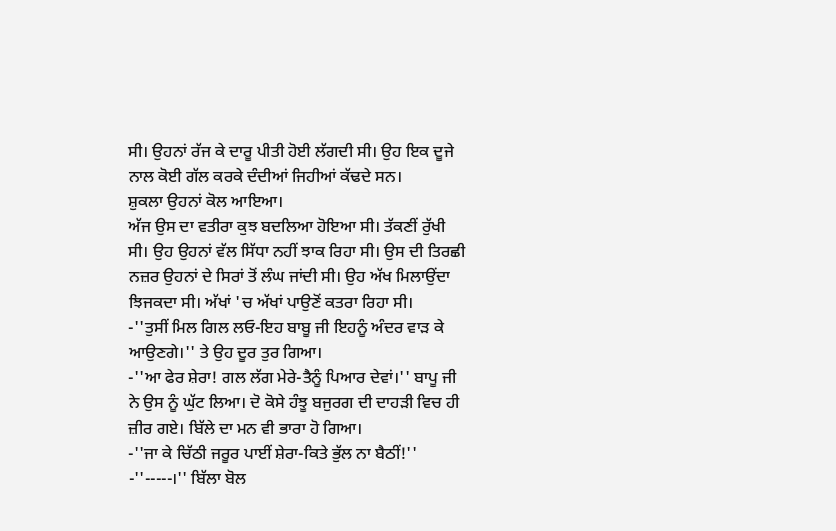ਸੀ। ਉਹਨਾਂ ਰੱਜ ਕੇ ਦਾਰੂ ਪੀਤੀ ਹੋਈ ਲੱਗਦੀ ਸੀ। ਉਹ ਇਕ ਦੂਜੇ ਨਾਲ ਕੋਈ ਗੱਲ ਕਰਕੇ ਦੰਦੀਆਂ ਜਿਹੀਆਂ ਕੱਢਦੇ ਸਨ।
ਸ਼ੁਕਲਾ ਉਹਨਾਂ ਕੋਲ ਆਇਆ।
ਅੱਜ ਉਸ ਦਾ ਵਤੀਰਾ ਕੁਝ ਬਦਲਿਆ ਹੋਇਆ ਸੀ। ਤੱਕਣੀਂ ਰੁੱਖੀ ਸੀ। ਉਹ ਉਹਨਾਂ ਵੱਲ ਸਿੱਧਾ ਨਹੀਂ ਝਾਕ ਰਿਹਾ ਸੀ। ਉਸ ਦੀ ਤਿਰਛੀ ਨਜ਼ਰ ਉਹਨਾਂ ਦੇ ਸਿਰਾਂ ਤੋਂ ਲੰਘ ਜਾਂਦੀ ਸੀ। ਉਹ ਅੱਖ ਮਿਲਾਉਂਦਾ ਝਿਜਕਦਾ ਸੀ। ਅੱਖਾਂ 'ਚ ਅੱਖਾਂ ਪਾਉਣੋਂ ਕਤਰਾ ਰਿਹਾ ਸੀ।
-''ਤੁਸੀਂ ਮਿਲ ਗਿਲ ਲਓ-ਇਹ ਬਾਬੂ ਜੀ ਇਹਨੂੰ ਅੰਦਰ ਵਾੜ ਕੇ ਆਉਣਗੇ।'' ਤੇ ਉਹ ਦੂਰ ਤੁਰ ਗਿਆ।
-''ਆ ਫੇਰ ਸ਼ੇਰਾ! ਗਲ ਲੱਗ ਮੇਰੇ-ਤੈਨੂੰ ਪਿਆਰ ਦੇਵਾਂ।'' ਬਾਪੂ ਜੀ ਨੇ ਉਸ ਨੂੰ ਘੁੱਟ ਲਿਆ। ਦੋ ਕੋਸੇ ਹੰਝੂ ਬਜੁਰਗ ਦੀ ਦਾਹੜੀ ਵਿਚ ਹੀ ਜ਼ੀਰ ਗਏ। ਬਿੱਲੇ ਦਾ ਮਨ ਵੀ ਭਾਰਾ ਹੋ ਗਿਆ।
-''ਜਾ ਕੇ ਚਿੱਠੀ ਜਰੂਰ ਪਾਈਂ ਸ਼ੇਰਾ-ਕਿਤੇ ਭੁੱਲ ਨਾ ਬੈਠੀਂ!''
-''-----।'' ਬਿੱਲਾ ਬੋਲ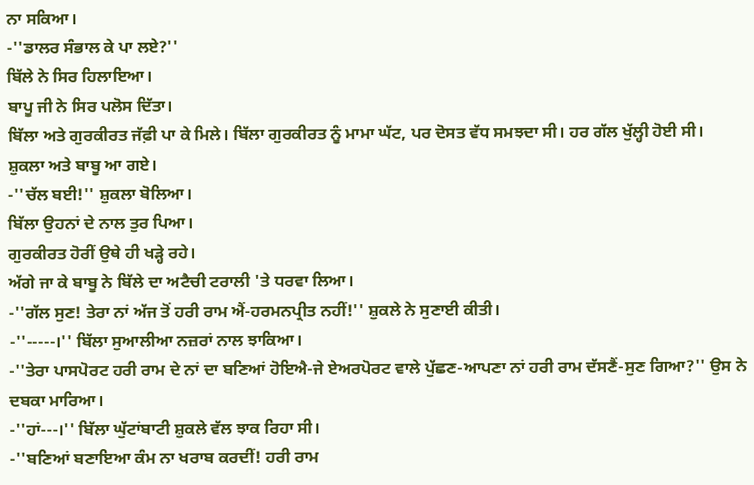ਨਾ ਸਕਿਆ।
-''ਡਾਲਰ ਸੰਭਾਲ ਕੇ ਪਾ ਲਏ?''
ਬਿੱਲੇ ਨੇ ਸਿਰ ਹਿਲਾਇਆ।
ਬਾਪੂ ਜੀ ਨੇ ਸਿਰ ਪਲੋਸ ਦਿੱਤਾ।
ਬਿੱਲਾ ਅਤੇ ਗੁਰਕੀਰਤ ਜੱਫ਼ੀ ਪਾ ਕੇ ਮਿਲੇ। ਬਿੱਲਾ ਗੁਰਕੀਰਤ ਨੂੰ ਮਾਮਾ ਘੱਟ, ਪਰ ਦੋਸਤ ਵੱਧ ਸਮਝਦਾ ਸੀ। ਹਰ ਗੱਲ ਖੁੱਲ੍ਹੀ ਹੋਈ ਸੀ।
ਸ਼ੁਕਲਾ ਅਤੇ ਬਾਬੂ ਆ ਗਏ।
-''ਚੱਲ ਬਈ!'' ਸ਼ੁਕਲਾ ਬੋਲਿਆ।
ਬਿੱਲਾ ਉਹਨਾਂ ਦੇ ਨਾਲ ਤੁਰ ਪਿਆ।
ਗੁਰਕੀਰਤ ਹੋਰੀਂ ਉਥੇ ਹੀ ਖੜ੍ਹੇ ਰਹੇ।
ਅੱਗੇ ਜਾ ਕੇ ਬਾਬੂ ਨੇ ਬਿੱਲੇ ਦਾ ਅਟੈਚੀ ਟਰਾਲੀ 'ਤੇ ਧਰਵਾ ਲਿਆ।
-''ਗੱਲ ਸੁਣ! ਤੇਰਾ ਨਾਂ ਅੱਜ ਤੋਂ ਹਰੀ ਰਾਮ ਐਂ-ਹਰਮਨਪ੍ਰੀਤ ਨਹੀਂ!'' ਸ਼ੁਕਲੇ ਨੇ ਸੁਣਾਈ ਕੀਤੀ।
-''-----।'' ਬਿੱਲਾ ਸੁਆਲੀਆ ਨਜ਼ਰਾਂ ਨਾਲ ਝਾਕਿਆ।
-''ਤੇਰਾ ਪਾਸਪੋਰਟ ਹਰੀ ਰਾਮ ਦੇ ਨਾਂ ਦਾ ਬਣਿਆਂ ਹੋਇਐ-ਜੇ ਏਅਰਪੋਰਟ ਵਾਲੇ ਪੁੱਛਣ-ਆਪਣਾ ਨਾਂ ਹਰੀ ਰਾਮ ਦੱਸਣੈਂ-ਸੁਣ ਗਿਆ?'' ਉਸ ਨੇ ਦਬਕਾ ਮਾਰਿਆ।
-''ਹਾਂ---।'' ਬਿੱਲਾ ਘੁੱਟਾਂਬਾਟੀ ਸ਼ੁਕਲੇ ਵੱਲ ਝਾਕ ਰਿਹਾ ਸੀ।
-''ਬਣਿਆਂ ਬਣਾਇਆ ਕੰਮ ਨਾ ਖਰਾਬ ਕਰਦੀਂ! ਹਰੀ ਰਾਮ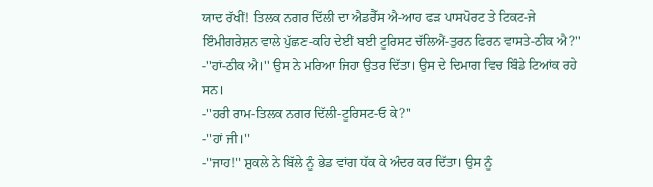ਯਾਦ ਰੱਖੀਂ! ਤਿਲਕ ਨਗਰ ਦਿੱਲੀ ਦਾ ਐਡਰੈੱਸ ਐ-ਆਹ ਫੜ ਪਾਸਪੋਰਟ ਤੇ ਟਿਕਟ-ਜੇ ਇੰਮੀਗਰੇਸ਼ਨ ਵਾਲੇ ਪੁੱਛਣ-ਕਹਿ ਦੇਈਂ ਬਈ ਟੂਰਿਸਟ ਚੱਲਿਐਂ-ਤੁਰਨ ਫਿਰਨ ਵਾਸਤੇ-ਠੀਕ ਐ?''
-''ਹਾਂ-ਠੀਕ ਐ।'' ਉਸ ਨੇ ਮਰਿਆ ਜਿਹਾ ਉਤਰ ਦਿੱਤਾ। ਉਸ ਦੇ ਦਿਮਾਗ ਵਿਚ ਬਿੰਡੇ ਟਿਆਂਕ ਰਹੇ ਸਨ।
-''ਹਰੀ ਰਾਮ-ਤਿਲਕ ਨਗਰ ਦਿੱਲੀ-ਟੂਰਿਸਟ-ਓ ਕੇ?''
-''ਹਾਂ ਜੀ।''
-''ਜਾਹ!'' ਸ਼ੁਕਲੇ ਨੇ ਬਿੱਲੇ ਨੂੰ ਭੇਡ ਵਾਂਗ ਧੱਕ ਕੇ ਅੰਦਰ ਕਰ ਦਿੱਤਾ। ਉਸ ਨੂੰ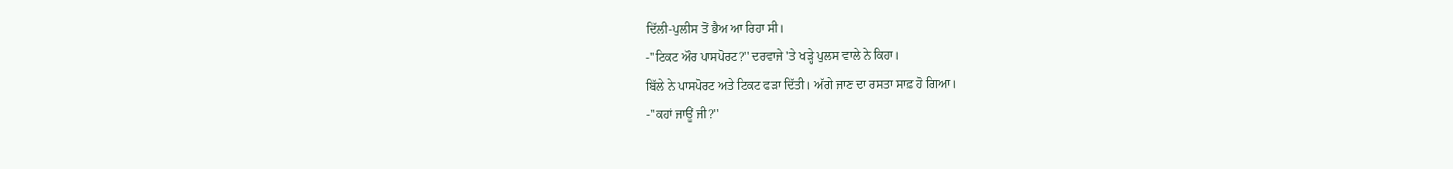ਦਿੱਲੀ-ਪੁਲੀਸ ਤੋਂ ਭੈਅ ਆ ਰਿਹਾ ਸੀ।
-''ਟਿਕਟ ਔਰ ਪਾਸਪੋਰਟ?'' ਦਰਵਾਜੇ 'ਤੇ ਖੜ੍ਹੇ ਪੁਲਸ ਵਾਲੇ ਨੇ ਕਿਹਾ।
ਬਿੱਲੇ ਨੇ ਪਾਸਪੋਰਟ ਅਤੇ ਟਿਕਟ ਫੜਾ ਦਿੱਤੀ। ਅੱਗੇ ਜਾਣ ਦਾ ਰਸਤਾ ਸਾਫ਼ ਹੋ ਗਿਆ।
-''ਕਹਾਂ ਜਾਊਂ ਜੀ?''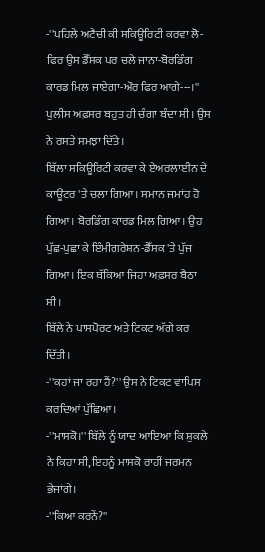-''ਪਹਿਲੇ ਅਟੈਚੀ ਕੀ ਸਕਿਊਰਿਟੀ ਕਰਵਾ ਲੋ-ਫਿਰ ਉਸ ਡੈੱਸਕ ਪਰ ਚਲੇ ਜਾਨਾ-ਬੋਰਡਿੰਗ ਕਾਰਡ ਮਿਲ ਜਾਏਗਾ-ਔਰ ਫਿਰ ਆਗੇ---।'' ਪੁਲੀਸ ਅਫ਼ਸਰ ਬਹੁਤ ਹੀ ਚੰਗਾ ਬੰਦਾ ਸੀ। ਉਸ ਨੇ ਰਸਤੇ ਸਮਝਾ ਦਿੱਤੇ।
ਬਿੱਲਾ ਸਕਿਊਰਿਟੀ ਕਰਵਾ ਕੇ ਏਅਰਲਾਈਨ ਦੇ ਕਾਊਂਟਰ 'ਤੇ ਚਲਾ ਗਿਆ। ਸਮਾਨ ਜਮਾਂਹ ਹੋ ਗਿਆ। ਬੋਰਡਿੰਗ ਕਾਰਡ ਮਿਲ ਗਿਆ। ਉਹ ਪੁੱਛ-ਪੁਛਾ ਕੇ ਇੰਮੀਗਰੇਸ਼ਨ-ਡੈੱਸਕ 'ਤੇ ਪੁੱਜ ਗਿਆ। ਇਕ ਥੱਕਿਆ ਜਿਹਾ ਅਫ਼ਸਰ ਬੈਠਾ ਸੀ।
ਬਿੱਲੇ ਨੇ ਪਾਸਪੋਰਟ ਅਤੇ ਟਿਕਟ ਅੱਗੇ ਕਰ ਦਿੱਤੀ।
-''ਕਹਾਂ ਜਾ ਰਹਾ ਹੈਂ?'' ਉਸ ਨੇ ਟਿਕਟ ਵਾਪਿਸ ਕਰਦਿਆਂ ਪੁੱਛਿਆ।
-''ਮਾਸਕੋ।'' ਬਿੱਲੇ ਨੂੰ ਯਾਦ ਆਇਆ ਕਿ ਸ਼ੁਕਲੇ ਨੇ ਕਿਹਾ ਸੀ, ਇਹਨੂੰ ਮਾਸਕੋ ਰਾਹੀਂ ਜਰਮਨ ਭੇਜਾਂਗੇ।
-''ਕਿਆ ਕਰਨੇਂ?''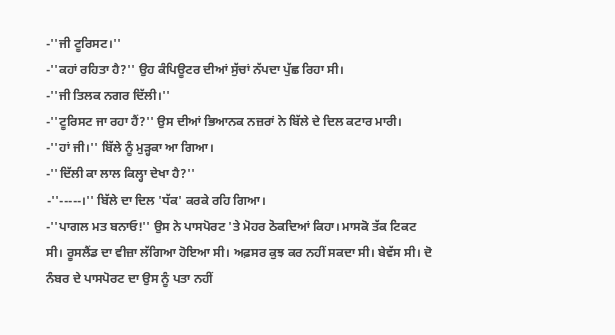-''ਜੀ ਟੂਰਿਸਟ।''
-''ਕਹਾਂ ਰਹਿਤਾ ਹੈ?'' ਉਹ ਕੰਪਿਊਟਰ ਦੀਆਂ ਸੁੱਚਾਂ ਨੱਪਦਾ ਪੁੱਛ ਰਿਹਾ ਸੀ।
-''ਜੀ ਤਿਲਕ ਨਗਰ ਦਿੱਲੀ।''
-''ਟੂਰਿਸਟ ਜਾ ਰਹਾ ਹੈਂ?'' ਉਸ ਦੀਆਂ ਭਿਆਨਕ ਨਜ਼ਰਾਂ ਨੇ ਬਿੱਲੇ ਦੇ ਦਿਲ ਕਟਾਰ ਮਾਰੀ।
-''ਹਾਂ ਜੀ।'' ਬਿੱਲੇ ਨੂੰ ਮੁੜ੍ਹਕਾ ਆ ਗਿਆ।
-''ਦਿੱਲੀ ਕਾ ਲਾਲ ਕਿਲ੍ਹਾ ਦੇਖਾ ਹੈ?''
-''-----।'' ਬਿੱਲੇ ਦਾ ਦਿਲ 'ਧੱਕ' ਕਰਕੇ ਰਹਿ ਗਿਆ।
-''ਪਾਗਲ ਮਤ ਬਨਾਓ!'' ਉਸ ਨੇ ਪਾਸਪੋਰਟ 'ਤੇ ਮੋਹਰ ਠੋਕਦਿਆਂ ਕਿਹਾ। ਮਾਸਕੋ ਤੱਕ ਟਿਕਟ ਸੀ। ਰੂਸਲੈਂਡ ਦਾ ਵੀਜ਼ਾ ਲੱਗਿਆ ਹੋਇਆ ਸੀ। ਅਫ਼ਸਰ ਕੁਝ ਕਰ ਨਹੀਂ ਸਕਦਾ ਸੀ। ਬੇਵੱਸ ਸੀ। ਦੋ ਨੰਬਰ ਦੇ ਪਾਸਪੋਰਟ ਦਾ ਉਸ ਨੂੰ ਪਤਾ ਨਹੀਂ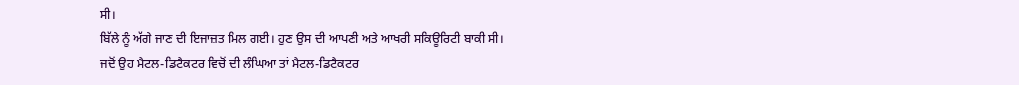ਸੀ।
ਬਿੱਲੇ ਨੂੰ ਅੱਗੇ ਜਾਣ ਦੀ ਇਜਾਜ਼ਤ ਮਿਲ ਗਈ। ਹੁਣ ਉਸ ਦੀ ਆਪਣੀ ਅਤੇ ਆਖਰੀ ਸਕਿਊਰਿਟੀ ਬਾਕੀ ਸੀ।
ਜਦੋਂ ਉਹ ਮੈਟਲ-ਡਿਟੈਕਟਰ ਵਿਚੋਂ ਦੀ ਲੰਘਿਆ ਤਾਂ ਮੈਟਲ-ਡਿਟੈਕਟਰ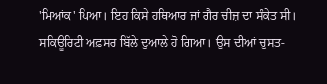'ਮਿਆਂਕ' ਪਿਆ। ਇਹ ਕਿਸੇ ਹਥਿਆਰ ਜਾਂ ਗੈਰ ਚੀਜ਼ ਦਾ ਸੰਕੇਤ ਸੀ।
ਸਕਿਊਰਿਟੀ ਅਫ਼ਸਰ ਬਿੱਲੇ ਦੁਆਲੇ ਹੋ ਗਿਆ। ਉਸ ਦੀਆਂ ਚੁਸਤ-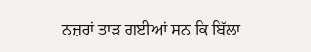ਨਜ਼ਰਾਂ ਤਾੜ ਗਈਆਂ ਸਨ ਕਿ ਬਿੱਲਾ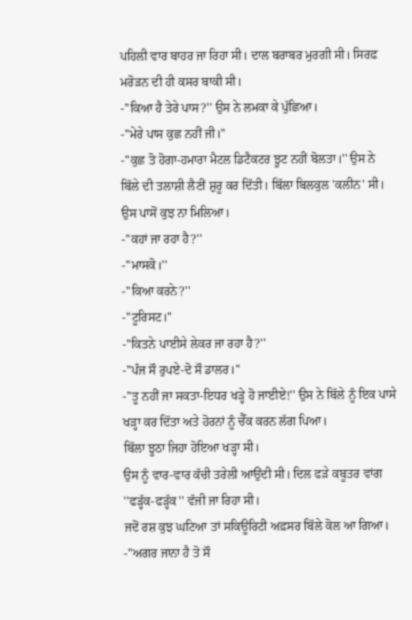ਪਹਿਲੀ ਵਾਰ ਬਾਹਰ ਜਾ ਰਿਹਾ ਸੀ। ਦਾਲ ਬਰਾਬਰ ਮੁਰਗੀ ਸੀ। ਸਿਰਫ਼ ਮਰੋੜਨ ਦੀ ਹੀ ਕਸਰ ਬਾਕੀ ਸੀ।
-''ਕਿਆ ਹੈ ਤੇਰੇ ਪਾਸ?'' ਉਸ ਨੇ ਲਮਕਾ ਕੇ ਪੁੱਛਿਆ।
-''ਮੇਰੇ ਪਾਸ ਕੁਛ ਨਹੀਂ ਜੀ।''
-''ਕੁਛ ਤੋ ਹੋਗਾ-ਹਮਾਰਾ ਮੈਟਲ ਡਿਟੈਕਟਰ ਝੂਟ ਨਹੀਂ ਬੋਲਤਾ।'' ਉਸ ਨੇ ਬਿੱਲੇ ਦੀ ਤਲਾਸ਼ੀ ਲੈਣੀਂ ਸ਼ੁਰੂ ਕਰ ਦਿੱਤੀ। ਬਿੱਲਾ ਬਿਲਕੁਲ 'ਕਲੀਨ' ਸੀ। ਉਸ ਪਾਸੋਂ ਕੁਝ ਨਾ ਮਿਲਿਆ।
-''ਕਹਾਂ ਜਾ ਰਹਾ ਹੈ?''
-''ਮਾਸਕੋ।''
-''ਕਿਆ ਕਰਨੇ?''
-''ਟੂਰਿਸਟ।''
-''ਕਿਤਨੇ ਪਾਈਸੇ ਲੇਕਰ ਜਾ ਰਹਾ ਹੈ?''
-''ਪੰਜ ਸੌ ਰੁਪਏ-ਦੋ ਸੌ ਡਾਲਰ।''
-''ਤੂ ਨਹੀਂ ਜਾ ਸਕਤਾ-ਇਧਰ ਖੜ੍ਹੇ ਹੋ ਜਾਈਏ!'' ਉਸ ਨੇ ਬਿੱਲੇ ਨੂੰ ਇਕ ਪਾਸੇ ਖੜ੍ਹਾ ਕਰ ਦਿੱਤਾ ਅਤੇ ਹੋਰਨਾਂ ਨੂੰ ਚੈੱਕ ਕਰਨ ਲੱਗ ਪਿਆ।
ਬਿੱਲਾ ਝੂਠਾ ਜਿਹਾ ਹੋਇਆ ਖੜ੍ਹਾ ਸੀ।
ਉਸ ਨੂੰ ਵਾਰ-ਵਾਰ ਕੱਚੀ ਤਰੇਲੀ ਆਉਂਦੀ ਸੀ। ਦਿਲ ਫੜੇ ਕਬੂਤਰ ਵਾਂਗ ''ਫੜ੍ਹੱਕ-ਫੜ੍ਹੱਕ'' ਵੱਜੀ ਜਾ ਰਿਹਾ ਸੀ।
ਜਦੋਂ ਰਸ਼ ਕੁਝ ਘਟਿਆ ਤਾਂ ਸਕਿਊਰਿਟੀ ਅਫ਼ਸਰ ਬਿੱਲੇ ਕੋਲ ਆ ਗਿਆ।
-''ਅਗਰ ਜਾਨਾ ਹੈ ਤੋ ਸੌ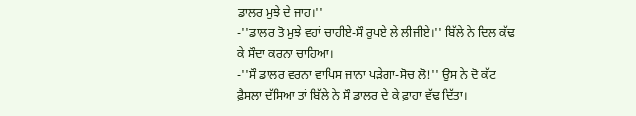ਡਾਲਰ ਮੁਝੇ ਦੇ ਜਾਹ।''
-''ਡਾਲਰ ਤੋ ਮੁਝੇ ਵਹਾਂ ਚਾਹੀਏ-ਸੌ ਰੁਪਏ ਲੇ ਲੀਜੀਏ।'' ਬਿੱਲੇ ਨੇ ਦਿਲ ਕੱਢ ਕੇ ਸੌਦਾ ਕਰਨਾ ਚਾਹਿਆ।
-''ਸੌ ਡਾਲਰ ਵਰਨਾ ਵਾਪਿਸ ਜਾਨਾ ਪੜੇਗਾ-ਸੋਚ ਲੋ!'' ਉਸ ਨੇ ਦੋ ਕੱਟ ਫ਼ੈਸਲਾ ਦੱਸਿਆ ਤਾਂ ਬਿੱਲੇ ਨੇ ਸੌ ਡਾਲਰ ਦੇ ਕੇ ਫ਼ਾਹਾ ਵੱਢ ਦਿੱਤਾ।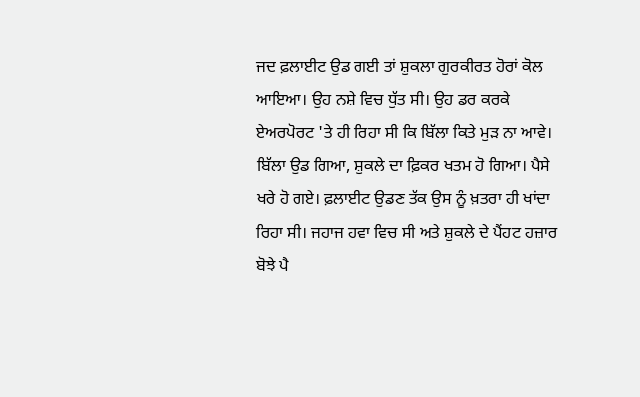ਜਦ ਫ਼ਲਾਈਟ ਉਡ ਗਈ ਤਾਂ ਸ਼ੁਕਲਾ ਗੁਰਕੀਰਤ ਹੋਰਾਂ ਕੋਲ ਆਇਆ। ਉਹ ਨਸ਼ੇ ਵਿਚ ਧੁੱਤ ਸੀ। ਉਹ ਡਰ ਕਰਕੇ ਏਅਰਪੋਰਟ 'ਤੇ ਹੀ ਰਿਹਾ ਸੀ ਕਿ ਬਿੱਲਾ ਕਿਤੇ ਮੁੜ ਨਾ ਆਵੇ। ਬਿੱਲਾ ਉਡ ਗਿਆ, ਸ਼ੁਕਲੇ ਦਾ ਫ਼ਿਕਰ ਖਤਮ ਹੋ ਗਿਆ। ਪੈਸੇ ਖਰੇ ਹੋ ਗਏ। ਫ਼ਲਾਈਟ ਉਡਣ ਤੱਕ ਉਸ ਨੂੰ ਖ਼ਤਰਾ ਹੀ ਖਾਂਦਾ ਰਿਹਾ ਸੀ। ਜਹਾਜ ਹਵਾ ਵਿਚ ਸੀ ਅਤੇ ਸ਼ੁਕਲੇ ਦੇ ਪੈਂਹਟ ਹਜ਼ਾਰ ਬੋਝੇ ਪੈ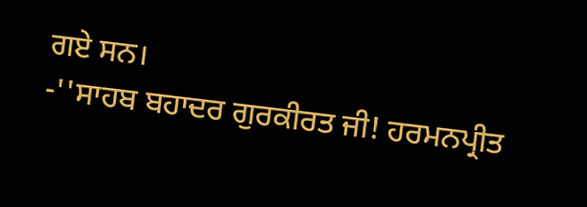ਗਏ ਸਨ।
-''ਸਾਹਬ ਬਹਾਦਰ ਗੁਰਕੀਰਤ ਜੀ! ਹਰਮਨਪ੍ਰੀਤ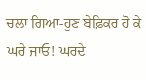ਚਲਾ ਗਿਆ-ਹੁਣ ਬੇਫ਼ਿਕਰ ਹੋ ਕੇ ਘਰੇ ਜਾਓ! ਘਰਦੇ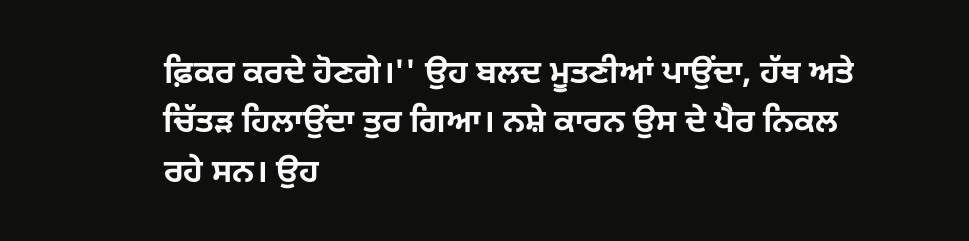ਫ਼ਿਕਰ ਕਰਦੇ ਹੋਣਗੇ।'' ਉਹ ਬਲਦ ਮੂਤਣੀਆਂ ਪਾਉਂਦਾ, ਹੱਥ ਅਤੇ ਚਿੱਤੜ ਹਿਲਾਉਂਦਾ ਤੁਰ ਗਿਆ। ਨਸ਼ੇ ਕਾਰਨ ਉਸ ਦੇ ਪੈਰ ਨਿਕਲ ਰਹੇ ਸਨ। ਉਹ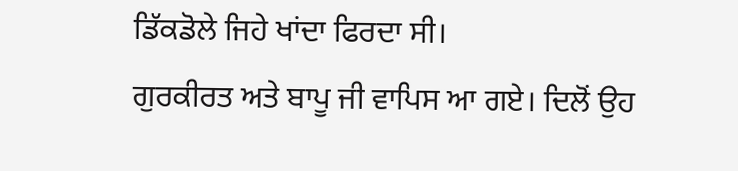ਡਿੱਕਡੋਲੇ ਜਿਹੇ ਖਾਂਦਾ ਫਿਰਦਾ ਸੀ।
ਗੁਰਕੀਰਤ ਅਤੇ ਬਾਪੂ ਜੀ ਵਾਪਿਸ ਆ ਗਏ। ਦਿਲੋਂ ਉਹ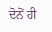ਦੋਨੋਂ ਹੀ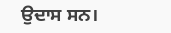ਉਦਾਸ ਸਨ।